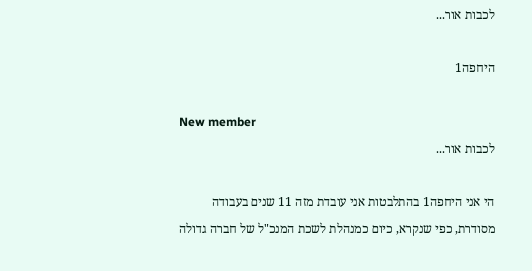לכבות אור...

היחפה1

New member
לכבות אור...

הי אני היחפה1 בהתלבטות אני עובדת מזה 11 שנים בעבודה מסודרת, כפי שנקרא, כיום כמנהלת לשכת המנכ"ל של חברה גדולה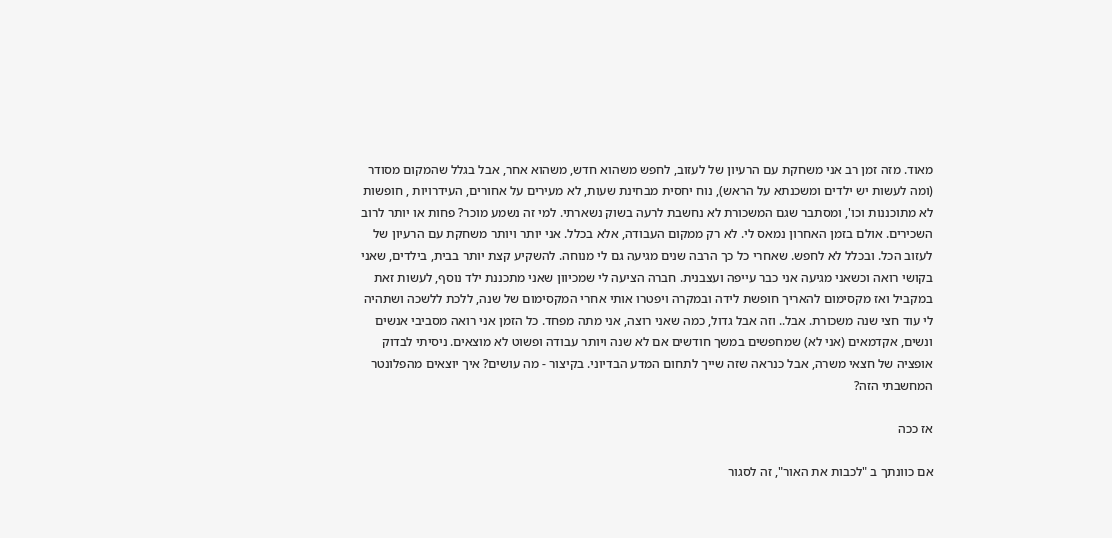מאוד. מזה זמן רב אני משחקת עם הרעיון של לעזוב, לחפש משהוא חדש, משהוא אחר, אבל בגלל שהמקום מסודר (ומה לעשות יש ילדים ומשכנתא על הראש), נוח יחסית מבחינת שעות, לא מעירים על אחורים, העידרויות , חופשות לא מתוכננות וכו', ומסתבר שגם המשכורת לא נחשבת לרעה בשוק נשארתי. למי זה נשמע מוכר? פחות או יותר לרוב השכירים. אולם בזמן האחרון נמאס לי. לא רק ממקום העבודה, אלא בכלל. אני יותר ויותר משחקת עם הרעיון של לעזוב הכל. ובכלל לא לחפש. שאחרי כל כך הרבה שנים מגיעה גם לי מנוחה. להשקיע קצת יותר בבית, בילדים, שאני בקושי רואה וכשאני מגיעה אני כבר עייפה ועצבנית. חברה הציעה לי שמכיוון שאני מתכננת ילד נוסף, לעשות זאת במקביל ואז מקסימום להאריך חופשת לידה ובמקרה ויפטרו אותי אחרי המקסימום של שנה, ללכת ללשכה ושתהיה לי עוד חצי שנה משכורת. אבל.. וזה אבל גדול, כמה שאני רוצה, אני מתה מפחד. כל הזמן אני רואה מסביבי אנשים ונשים, אקדמאים (אני לא) שמחפשים במשך חודשים אם לא שנה ויותר עבודה ופשוט לא מוצאים. ניסיתי לבדוק אופציה של חצאי משרה, אבל כנראה שזה שייך לתחום המדע הבדיוני. בקיצור - מה עושים? איך יוצאים מהפלונטר המחשבתי הזה?

אז ככה

אם כוונתך ב "לכבות את האור", זה לסגור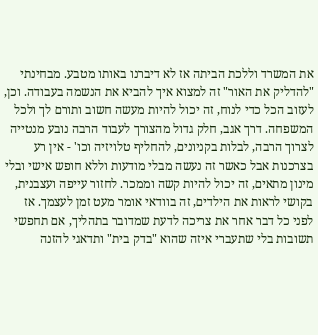את המשרד וללכת הביתה אז לא דיברנו באותו מטבע. מבחינתי "להדליק את האור" זה למצוא איך להביא את הנשמה בעבודה. וכן, לעזוב הכל כדי לנוח, זה יכול להיות מעשה חשוב ותורם לך ולכל המשפחה. דרך אגב, חלק גדול מהצורך לעבוד הרבה נובע מנטייה לצרוך הרבה, לבלות בקניונים, להחליף טלויזיה וכו' - אין רע בצרכנות אבל כאשר זה נעשה מבלי מודעות וללא חופש אישי ובלי מינון מתאים, זה יכול להיות קשה וממכר. לחזור עייפה ועצבנית, בקושי לראות את הילדים, זה בוודאי אומר מעט זמן לעצמך. אז לפני כל דבר אחר את צריכה לדעת שמדובר בתהליך, אם תחפשי תשובות בלי שתעברי איזה שהוא "בדק בית" ותדאגי להזנה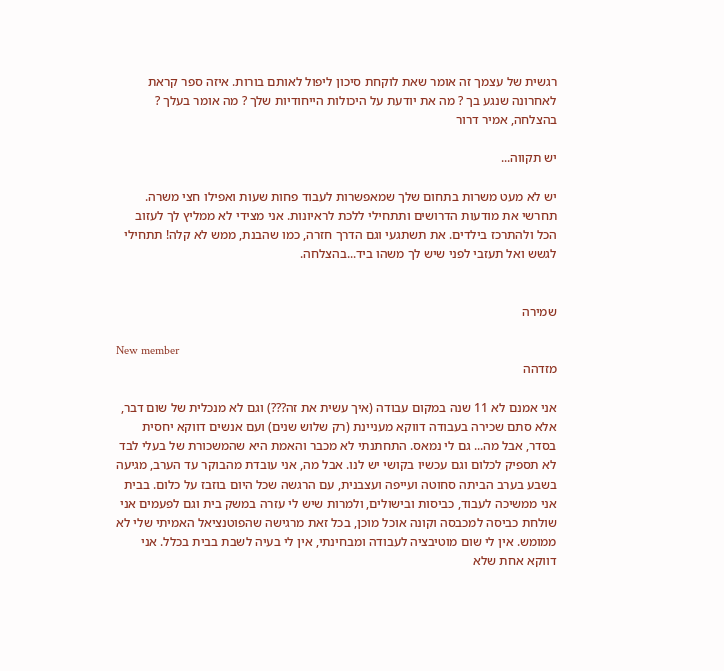רגשית של עצמך זה אומר שאת לוקחת סיכון ליפול לאותם בורות. איזה ספר קראת לאחרונה שנגע בך ? מה את יודעת על היכולות הייחודיות שלך ? מה אומר בעלך ? בהצלחה, אמיר דרור

יש תקווה...

יש לא מעט משרות בתחום שלך שמאפשרות לעבוד פחות שעות ואפילו חצי משרה. תחרשי את מודעות הדרושים ותתחילי ללכת לראיונות. אני מצידי לא ממליץ לך לעזוב הכל ולהתרכז בילדים. את תשתגעי וגם הדרך חזרה, כמו שהבנת, ממש לא קלה! תתחילי לגשש ואל תעזבי לפני שיש לך משהו ביד...בהצלחה.


שמירה

New member
מזדהה

אני אמנם לא 11 שנה במקום עבודה (איך עשית את זה???) וגם לא מנכלית של שום דבר, אלא סתם שכירה בעבודה דווקא מעניינת (רק שלוש שנים) ועם אנשים דווקא יחסית בסדר, אבל מה... גם לי נמאס. התחתנתי לא מכבר והאמת היא שהמשכורת של בעלי לבד לא תספיק לכלום וגם עכשיו בקושי יש לנו. אבל מה, אני עובדת מהבוקר עד הערב, מגיעה בשבע בערב הביתה סחוטה ועייפה ועצבנית, עם הרגשה שכל היום בוזבז על כלום. בבית אני ממשיכה לעבוד, כביסות ובישולים, ולמרות שיש לי עזרה במשק בית וגם לפעמים אני שולחת כביסה למכבסה וקונה אוכל מוכן, בכל זאת מרגישה שהפוטנציאל האמיתי שלי לא ממומש. אין לי שום מוטיבציה לעבודה ומבחינתי, אין לי בעיה לשבת בבית בכלל. אני דווקא אחת שלא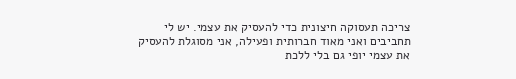צריכה תעסוקה חיצונית כדי להעסיק את עצמי. יש לי תחביבים ואני מאוד חברותית ופעילה, אני מסוגלת להעסיק את עצמי יופי גם בלי ללכת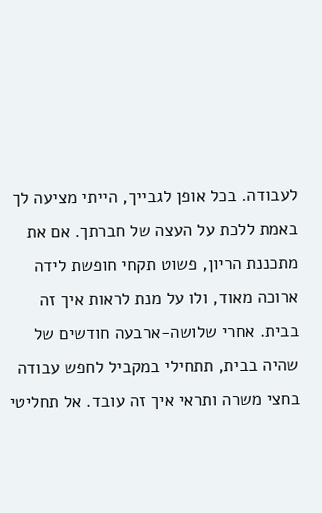לעבודה. בכל אופן לגבייך, הייתי מציעה לך באמת ללכת על העצה של חברתך. אם את מתכננת הריון, פשוט תקחי חופשת לידה ארוכה מאוד, ולו על מנת לראות איך זה בבית. אחרי שלושה-ארבעה חודשים של שהיה בבית, תתחילי במקביל לחפש עבודה בחצי משרה ותראי איך זה עובד. אל תחליטי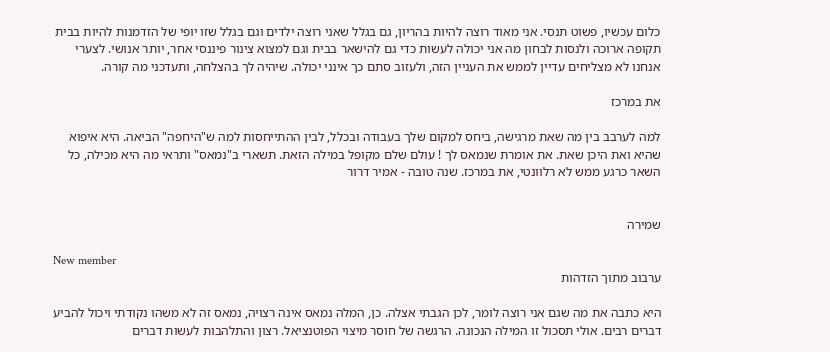כלום עכשיו, פשוט תנסי. אני מאוד רוצה להיות בהריון, גם בגלל שאני רוצה ילדים וגם בגלל שזו יופי של הזדמנות להיות בבית תקופה ארוכה ולנסות לבחון מה אני יכולה לעשות כדי גם להישאר בבית וגם למצוא צינור פיננסי אחר, יותר אנושי. לצערי אנחנו לא מצליחים עדיין לממש את העניין הזה, ולעזוב סתם כך אינני יכולה. שיהיה לך בהצלחה, ותעדכני מה קורה.

את במרכז

למה לערבב בין מה שאת מרגישה, ביחס למקום שלך בעבודה ובכלל, לבין ההתייחסות למה ש"היחפה" הביאה. היא איפוא שהיא ואת היכן שאת. את אומרת שנמאס לך ! עולם שלם מקופל במילה הזאת. תשארי ב"נמאס" ותראי מה היא מכילה, כל השאר כרגע ממש לא רלוונטי, את במרכז. שנה טובה - אמיר דרור


שמירה

New member
ערבוב מתוך הזדהות

היא כתבה את מה שגם אני רוצה לומר, לכן הגבתי אצלה. כן, המלה נמאס אינה רצויה, נמאס זה לא משהו נקודתי ויכול להביע דברים רבים. אולי תסכול זו המילה הנכונה. הרגשה של חוסר מיצוי הפוטנציאל. רצון והתלהבות לעשות דברים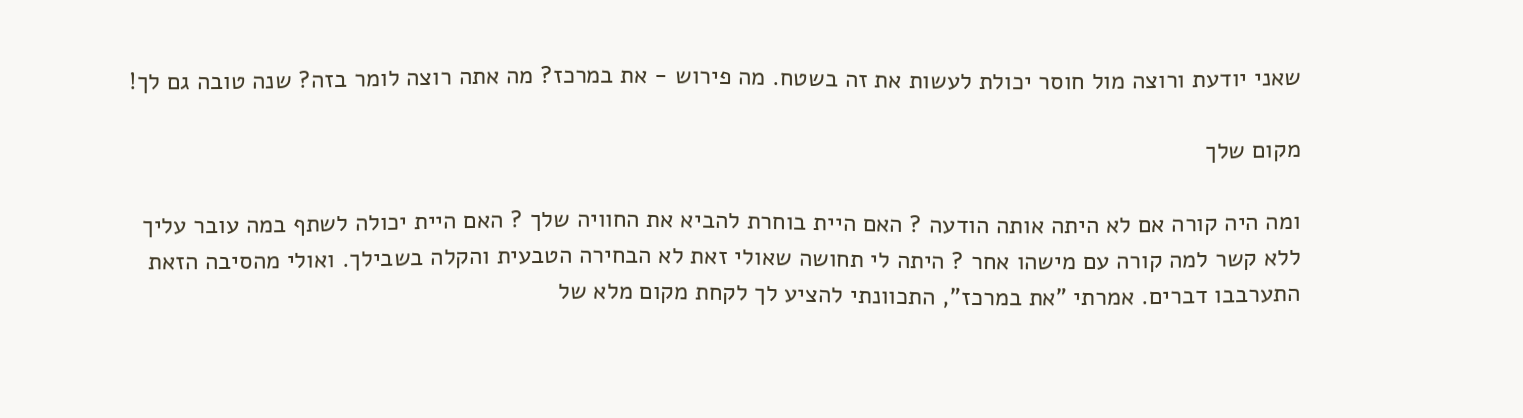שאני יודעת ורוצה מול חוסר יכולת לעשות את זה בשטח. מה פירוש - את במרכז? מה אתה רוצה לומר בזה? שנה טובה גם לך!

מקום שלך

ומה היה קורה אם לא היתה אותה הודעה ? האם היית בוחרת להביא את החוויה שלך ? האם היית יכולה לשתף במה עובר עליך ללא קשר למה קורה עם מישהו אחר ? היתה לי תחושה שאולי זאת לא הבחירה הטבעית והקלה בשבילך. ואולי מהסיבה הזאת התערבבו דברים. אמרתי "את במרכז", התכוונתי להציע לך לקחת מקום מלא של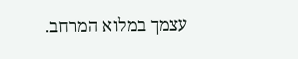עצמך במלוא המרחב.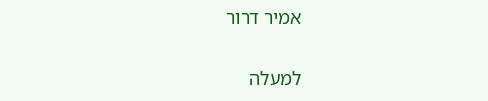אמיר דרור

למעלה